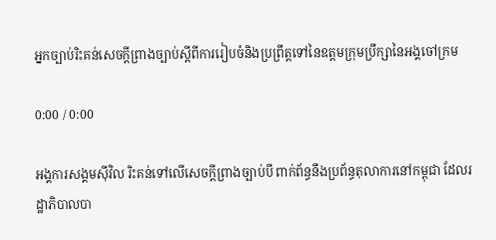អ្នកច្បាប់រិះគន់សេចក្ដីព្រាងច្បាប់ស្ដីពីការរៀបចំនិងប្រព្រឹត្តទៅនៃឧត្តមក្រុមប្រឹក្សានៃអង្គចៅក្រម

0:00 / 0:00

អង្គការសង្គមស៊ីវិល រិះគន់ទៅលើសេចក្តីព្រាងច្បាប់បី ពាក់ព័ន្ធនឹងប្រព័ន្ធតុលាការនៅកម្ពុជា ដែលរដ្ឋាភិបាលបា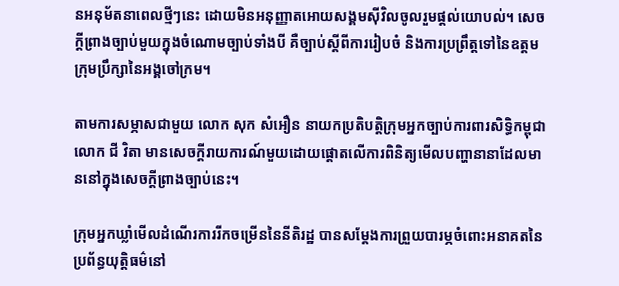នអនុម័តនាពេលថ្មីៗនេះ ដោយមិនអនុញ្ញាតអោយសង្គមស៊ីវិលចូលរួមផ្តល់យោបល់។ សេចក្តីព្រាងច្បាប់មួយក្នុងចំណោមច្បាប់ទាំងបី គឺច្បាប់ស្ដីពីការរៀបចំ និងការប្រព្រឹត្តទៅនៃឧត្តមក្រុមប្រឹក្សានៃអង្គចៅក្រម។

តាមការសម្ភាសជាមួយ លោក សុក សំអឿន នាយកប្រតិបត្តិក្រុមអ្នកច្បាប់ការពារសិទ្ធិកម្ពុជា លោក ជី វិតា មានសេចក្តីរាយការណ៍មួយដោយផ្ដោតលើការពិនិត្យមើលបញ្ហានានាដែលមាននៅក្នុងសេចក្តីព្រាងច្បាប់នេះ។

ក្រុមអ្នកឃ្លាំមើលដំណើរការរីកចម្រើននៃនីតិរដ្ឋ បានសម្ដែងការព្រួយបារម្ភចំពោះអនាគតនៃប្រព័ន្ធយុត្តិធម៌នៅ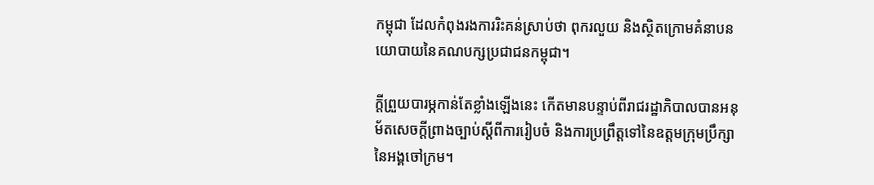កម្ពុជា ដែលកំពុងរងការរិះគន់ស្រាប់ថា ពុករលួយ និងស្ថិតក្រោមគំនាបនយោបាយនៃគណបក្សប្រជាជនកម្ពុជា។

ក្តីព្រួយបារម្ភកាន់តែខ្លាំងឡើងនេះ កើតមានបន្ទាប់ពីរាជរដ្ឋាភិបាលបានអនុម័តសេចក្តីព្រាងច្បាប់ស្ដីពីការរៀបចំ និងការប្រព្រឹត្តទៅនៃឧត្តមក្រុមប្រឹក្សានៃអង្គចៅក្រម។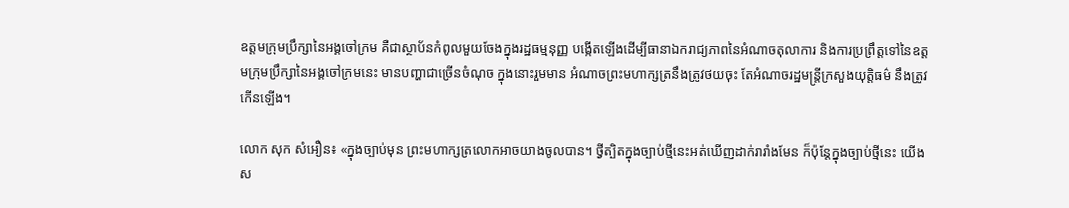ឧត្តមក្រុមប្រឹក្សានៃអង្គចៅក្រម គឺជាស្ថាប័នកំពូលមួយចែងក្នុងរដ្ឋធម្មនុញ្ញ បង្កើតឡើងដើម្បីធានាឯករាជ្យភាពនៃអំណាចតុលាការ និងការប្រព្រឹត្តទៅនៃឧត្តមក្រុមប្រឹក្សានៃអង្គចៅក្រមនេះ មានបញ្ហាជាច្រើនចំណុច ក្នុងនោះរួមមាន អំណាចព្រះមហាក្សត្រនឹងត្រូវថយចុះ តែអំណាចរដ្ឋមន្ត្រីក្រសួងយុត្តិធម៌ នឹងត្រូវកើនឡើង។

លោក សុក សំអឿន៖ «ក្នុងច្បាប់មុន ព្រះមហាក្សត្រលោកអាចយាងចូលបាន។ ថ្វីត្បិតក្នុងច្បាប់ថ្មីនេះអត់ឃើញដាក់រារាំងមែន ក៏ប៉ុន្តែក្នុងច្បាប់ថ្មីនេះ យើងស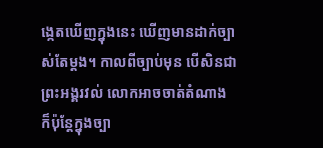ង្កេតឃើញក្នុងនេះ ឃើញមានដាក់ច្បាស់តែម្តង។ កាលពីច្បាប់មុន បើសិនជាព្រះអង្គរវល់ លោកអាចចាត់តំណាង ក៏ប៉ុន្តែក្នុងច្បា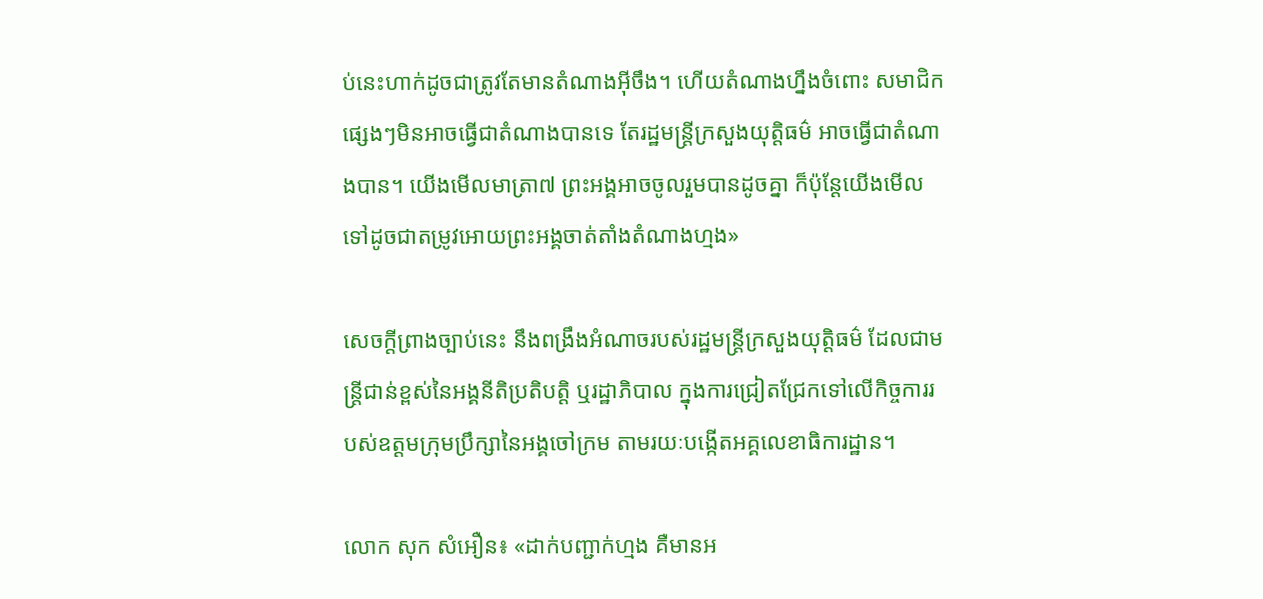ប់នេះហាក់ដូចជាត្រូវតែមានតំណាងអ៊ីចឹង។ ហើយតំណាងហ្នឹងចំពោះ សមាជិកផ្សេងៗមិនអាចធ្វើជាតំណាងបានទេ តែរដ្ឋមន្ត្រីក្រសួងយុត្តិធម៌ អាចធ្វើជាតំណាងបាន។ យើងមើលមាត្រា៧ ព្រះអង្គអាចចូលរួមបានដូចគ្នា ក៏ប៉ុន្តែយើងមើលទៅដូចជាតម្រូវអោយព្រះអង្គចាត់តាំងតំណាងហ្មង»

សេចក្តីព្រាងច្បាប់នេះ នឹងពង្រឹងអំណាចរបស់រដ្ឋមន្ត្រីក្រសួងយុត្តិធម៌ ដែលជាមន្ត្រីជាន់ខ្ពស់នៃអង្គនីតិប្រតិបត្តិ ឬរដ្ឋាភិបាល ក្នុងការជ្រៀតជ្រែកទៅលើកិច្ចការរបស់ឧត្តមក្រុមប្រឹក្សានៃអង្គចៅក្រម តាមរយៈបង្កើតអគ្គលេខាធិការដ្ឋាន។

លោក សុក សំអឿន៖ «ដាក់បញ្ជាក់ហ្មង គឺមានអ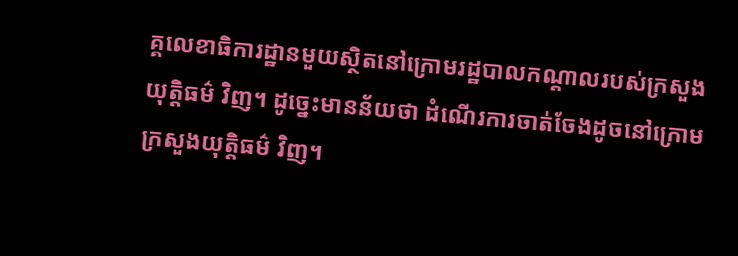គ្គលេខាធិការដ្ឋានមួយស្ថិតនៅក្រោមរដ្ឋបាលកណ្ដាលរបស់ក្រសួងយុត្តិធម៌ វិញ។ ដូច្នេះមានន័យថា ដំណើរការចាត់ចែងដូចនៅក្រោមក្រសួងយុត្តិធម៌ វិញ។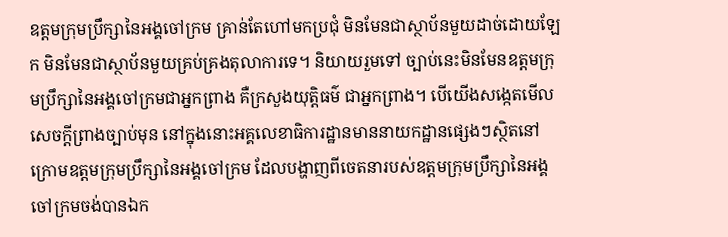ឧត្តមក្រុមប្រឹក្សានៃអង្គចៅក្រម គ្រាន់តែហៅមកប្រជុំ មិនមែនជាស្ថាប័នមួយដាច់ដោយឡែក មិនមែនជាស្ថាប័នមួយគ្រប់គ្រងតុលាការទេ។ និយាយរួមទៅ ច្បាប់នេះមិនមែនឧត្តមក្រុមប្រឹក្សានៃអង្គចៅក្រមជាអ្នកព្រាង គឺក្រសួងយុត្តិធម៌ ជាអ្នកព្រាង។ បើយើងសង្កេតមើលសេចក្តីព្រាងច្បាប់មុន នៅក្នុងនោះអគ្គលេខាធិការដ្ឋានមាននាយកដ្ឋានផ្សេងៗស្ថិតនៅក្រោមឧត្តមក្រុមប្រឹក្សានៃអង្គចៅក្រម ដែលបង្ហាញពីចេតនារបស់ឧត្តមក្រុមប្រឹក្សានៃអង្គចៅក្រមចង់បានឯក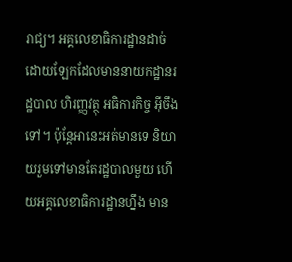រាជ្យ។ អគ្គលេខាធិការដ្ឋានដាច់ដោយឡែកដែលមាននាយកដ្ឋានរដ្ឋបាល ហិរញ្ញវត្ថុ អធិការកិច្ច អ៊ីចឹងទៅ។ ប៉ុន្តែអានេះអត់មានទេ និយាយរួមទៅមានតែរដ្ឋបាលមួយ ហើយអគ្គលេខាធិការដ្ឋានហ្នឹង មាន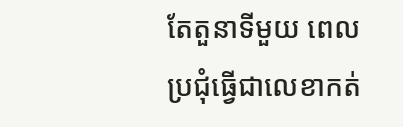តែតួនាទីមួយ ពេលប្រជុំធ្វើជាលេខាកត់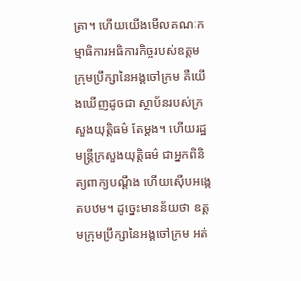ត្រា។ ហើយយើងមើលគណៈកម្មាធិការអធិការកិច្ចរបស់ឧត្តមក្រុមប្រឹក្សានៃអង្គចៅក្រម គឺយើងឃើញដូចជា ស្ថាប័នរបស់ក្រសួងយុត្តិធម៌ តែម្តង។ ហើយរដ្ឋមន្ត្រីក្រសួងយុត្តិធម៌ ជាអ្នកពិនិត្យពាក្យបណ្ដឹង ហើយស៊ើបអង្កេតបឋម។ ដូច្នេះមានន័យថា ឧត្តមក្រុមប្រឹក្សានៃអង្គចៅក្រម អត់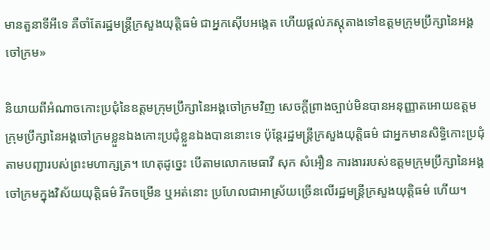មានតួនាទីអីទេ គឺចាំតែរដ្ឋមន្ត្រីក្រសួងយុត្តិធម៌ ជាអ្នកស៊ើបអង្កេត ហើយផ្តល់ភស្តុតាងទៅឧត្តមក្រុមប្រឹក្សានៃអង្គចៅក្រម»

និយាយពីអំណាចកោះប្រជុំនៃឧត្តមក្រុមប្រឹក្សានៃអង្គចៅក្រមវិញ សេចក្តីព្រាងច្បាប់មិនបានអនុញ្ញាតអោយឧត្តមក្រុមប្រឹក្សានៃអង្គចៅក្រមខ្លួនឯងកោះប្រជុំខ្លួនឯងបាននោះទេ ប៉ុន្តែរដ្ឋមន្ត្រីក្រសួងយុត្តិធម៌ ជាអ្នកមានសិទ្ធិកោះប្រជុំតាមបញ្ជារបស់ព្រះមហាក្សត្រ។ ហេតុដូច្នេះ បើតាមលោកមេធាវី សុក សំអឿន ការងាររបស់ឧត្តមក្រុមប្រឹក្សានៃអង្គចៅក្រមក្នុងវិស័យយុត្តិធម៌ រីកចម្រើន ឬអត់នោះ ប្រហែលជាអាស្រ័យច្រើនលើរដ្ឋមន្ត្រីក្រសួងយុត្តិធម៌ ហើយ។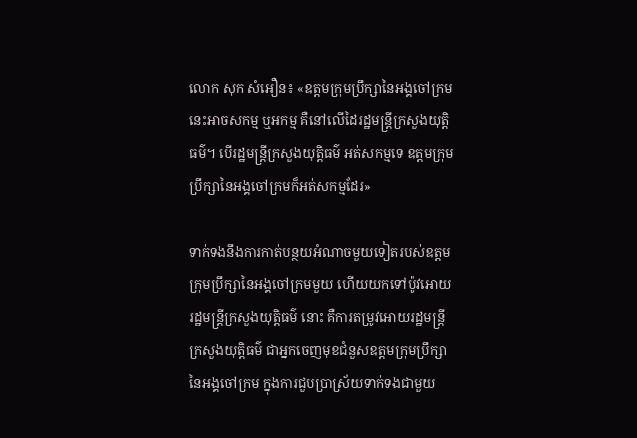លោក សុក សំអឿន៖ «ឧត្តមក្រុមប្រឹក្សានៃអង្គចៅក្រមនេះអាចសកម្ម ឬអកម្ម គឺនៅលើដៃរដ្ឋមន្ត្រីក្រសួងយុត្តិធម៌។ បើរដ្ឋមន្ត្រីក្រសួងយុត្តិធម៌ អត់សកម្មទេ ឧត្តមក្រុមប្រឹក្សានៃអង្គចៅក្រមក៏អត់សកម្មដែរ»

ទាក់ទងនឹងការកាត់បន្ថយអំណាចមួយទៀតរបស់ឧត្តមក្រុមប្រឹក្សានៃអង្គចៅក្រមមួយ ហើយយកទៅប៉ូវអោយរដ្ឋមន្ត្រីក្រសួងយុត្តិធម៌ នោះ គឺការតម្រូវអោយរដ្ឋមន្ត្រីក្រសួងយុត្តិធម៌ ជាអ្នកចេញមុខជំនួសឧត្តមក្រុមប្រឹក្សានៃអង្គចៅក្រម ក្នុងការជួបប្រាស្រ័យទាក់ទងជាមួយ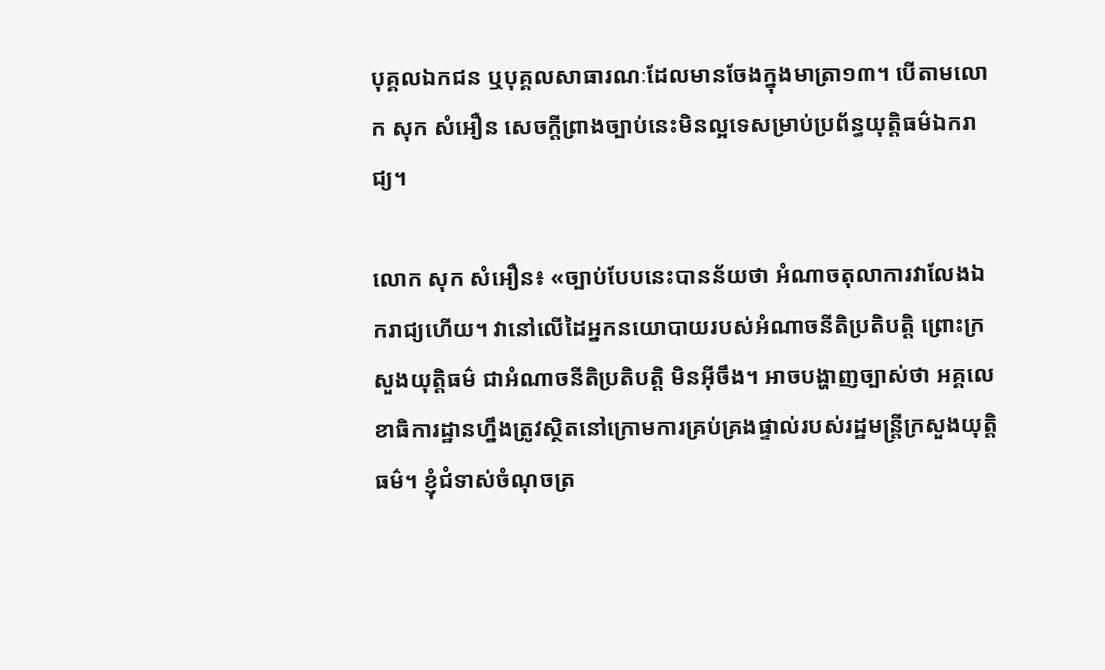បុគ្គលឯកជន ឬបុគ្គលសាធារណៈដែលមានចែងក្នុងមាត្រា១៣។ បើតាមលោក សុក សំអឿន សេចក្តីព្រាងច្បាប់នេះមិនល្អទេសម្រាប់ប្រព័ន្ធយុត្តិធម៌ឯករាជ្យ។

លោក សុក សំអឿន៖ «ច្បាប់បែបនេះបានន័យថា អំណាចតុលាការវាលែងឯករាជ្យហើយ។ វានៅលើដៃអ្នកនយោបាយរបស់អំណាចនីតិប្រតិបត្តិ ព្រោះក្រសួងយុត្តិធម៌ ជាអំណាចនីតិប្រតិបត្តិ មិនអ៊ីចឹង។ អាចបង្ហាញច្បាស់ថា អគ្គលេខាធិការដ្ឋានហ្នឹងត្រូវស្ថិតនៅក្រោមការគ្រប់គ្រងផ្ទាល់របស់រដ្ឋមន្ត្រីក្រសួងយុត្តិធម៌។ ខ្ញុំជំទាស់ចំណុចត្រ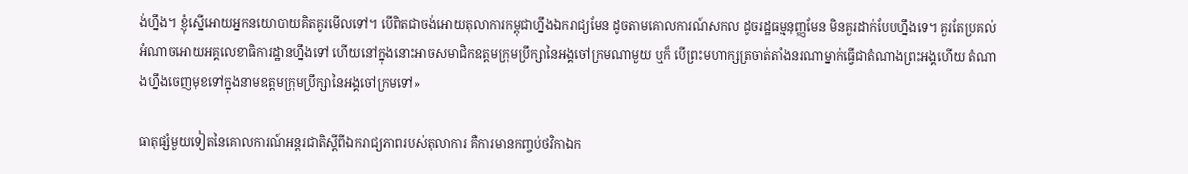ង់ហ្នឹង។ ខ្ញុំស្នើអោយអ្នកនយោបាយគិតគូរមើលទៅ។ បើពិតជាចង់អោយតុលាការកម្ពុជាហ្នឹងឯករាជ្យមែន ដូចតាមគោលការណ៍សកល ដូចរដ្ឋធម្មនុញ្ញមែន មិនគួរដាក់បែបហ្នឹងទេ។ គួរតែប្រគល់អំណាចអោយអគ្គលេខាធិការដ្ឋានហ្នឹងទៅ ហើយនៅក្នុងនោះអាចសមាជិកឧត្តមក្រុមប្រឹក្សានៃអង្គចៅក្រមណាមួយ ឬក៏ បើព្រះមហាក្សត្រចាត់តាំងនរណាម្នាក់ធ្វើជាតំណាងព្រះអង្គហើយ តំណាងហ្នឹងចេញមុខទៅក្នុងនាមឧត្តមក្រុមប្រឹក្សានៃអង្គចៅក្រមទៅ»

ធាតុផ្សំមួយទៀតនៃគោលការណ៍អន្តរជាតិស្ដីពីឯករាជ្យភាពរបស់តុលាការ គឺការមានកញ្ចប់ថវិកាឯក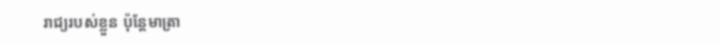រាជ្យរបស់ខ្លួន ប៉ុន្តែមាត្រា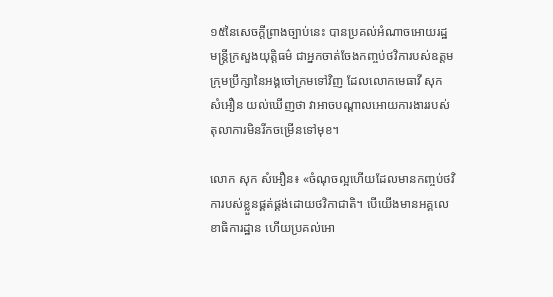១៥នៃសេចក្តីព្រាងច្បាប់នេះ បានប្រគល់អំណាចអោយរដ្ឋមន្ត្រីក្រសួងយុត្តិធម៌ ជាអ្នកចាត់ចែងកញ្ចប់ថវិការបស់ឧត្តមក្រុមប្រឹក្សានៃអង្គចៅក្រមទៅវិញ ដែលលោកមេធាវី សុក សំអឿន យល់ឃើញថា វាអាចបណ្ដាលអោយការងាររបស់តុលាការមិនរីកចម្រើនទៅមុខ។

លោក សុក សំអឿន៖ «ចំណុចល្អហើយដែលមានកញ្ចប់ថវិការបស់ខ្លួនផ្គត់ផ្គង់ដោយថវិកាជាតិ។ បើយើងមានអគ្គលេខាធិការដ្ឋាន ហើយប្រគល់អោ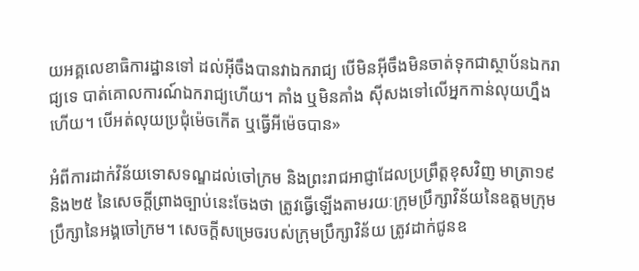យអគ្គលេខាធិការដ្ឋានទៅ ដល់អ៊ីចឹងបានវាឯករាជ្យ បើមិនអ៊ីចឹងមិនចាត់ទុកជាស្ថាប័នឯករាជ្យទេ បាត់គោលការណ៍ឯករាជ្យហើយ។ គាំង ឬមិនគាំង ស៊ីសងទៅលើអ្នកកាន់លុយហ្នឹងហើយ។ បើអត់លុយប្រជុំម៉េចកើត ឬធ្វើអីម៉េចបាន»

អំពីការដាក់វិន័យទោសទណ្ឌដល់ចៅក្រម និងព្រះរាជអាជ្ញាដែលប្រព្រឹត្តខុសវិញ មាត្រា១៩ និង២៥ នៃសេចក្តីព្រាងច្បាប់នេះចែងថា ត្រូវធ្វើឡើងតាមរយៈក្រុមប្រឹក្សាវិន័យនៃឧត្តមក្រុមប្រឹក្សានៃអង្គចៅក្រម។ សេចក្តីសម្រេចរបស់ក្រុមប្រឹក្សាវិន័យ ត្រូវដាក់ជូនឧ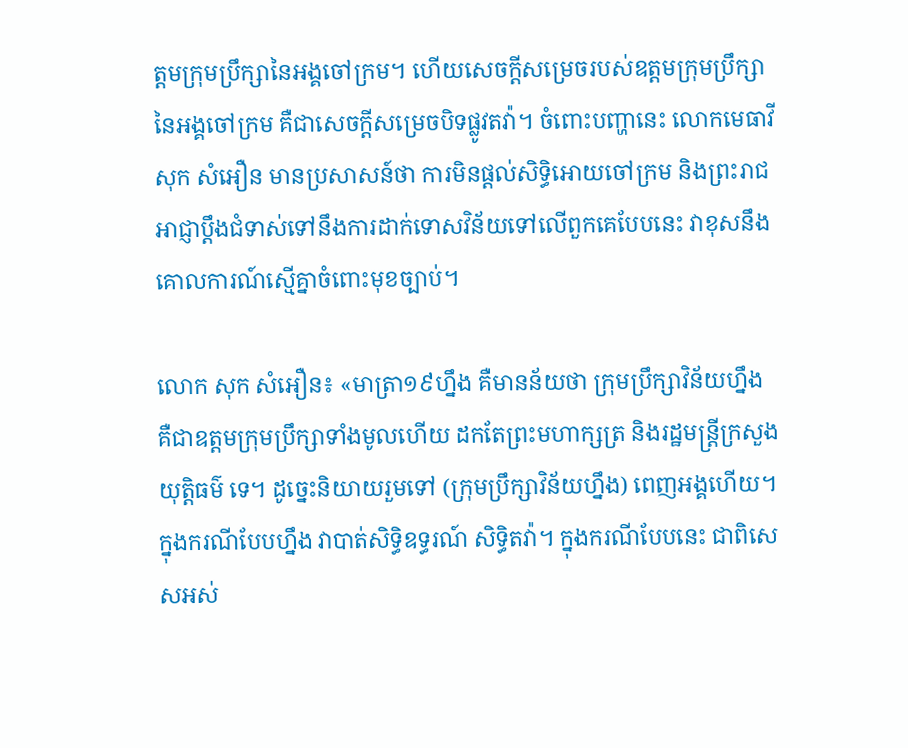ត្តមក្រុមប្រឹក្សានៃអង្គចៅក្រម។ ហើយសេចក្តីសម្រេចរបស់ឧត្តមក្រុមប្រឹក្សានៃអង្គចៅក្រម គឺជាសេចក្តីសម្រេចបិទផ្លូវតវ៉ា។ ចំពោះបញ្ហានេះ លោកមេធាវី សុក សំអឿន មានប្រសាសន៍ថា ការមិនផ្តល់សិទ្ធិអោយចៅក្រម និងព្រះរាជអាជ្ញាប្ដឹងជំទាស់ទៅនឹងការដាក់ទោសវិន័យទៅលើពួកគេបែបនេះ វាខុសនឹងគោលការណ៍ស្មើគ្នាចំពោះមុខច្បាប់។

លោក សុក សំអឿន៖ «មាត្រា១៩ហ្នឹង គឺមានន័យថា ក្រុមប្រឹក្សាវិន័យហ្នឹង គឺជាឧត្តមក្រុមប្រឹក្សាទាំងមូលហើយ ដកតែព្រះមហាក្សត្រ និងរដ្ឋមន្ត្រីក្រសួងយុត្តិធម៌ ទេ។ ដូច្នេះនិយាយរួមទៅ (ក្រុមប្រឹក្សាវិន័យហ្នឹង) ពេញអង្គហើយ។ ក្នុងករណីបែបហ្នឹង វាបាត់សិទ្ធិឧទ្ធរណ៍ សិទ្ធិតវ៉ា។ ក្នុងករណីបែបនេះ ជាពិសេសអស់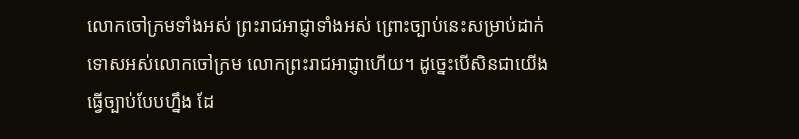លោកចៅក្រមទាំងអស់ ព្រះរាជអាជ្ញាទាំងអស់ ព្រោះច្បាប់នេះសម្រាប់ដាក់ទោសអស់លោកចៅក្រម លោកព្រះរាជអាជ្ញាហើយ។ ដូច្នេះបើសិនជាយើងធ្វើច្បាប់បែបហ្នឹង ដែ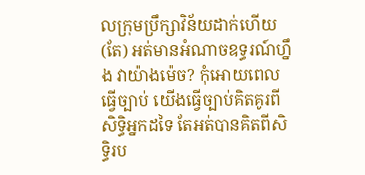លក្រុមប្រឹក្សាវិន័យដាក់ហើយ (តែ) អត់មានអំណាចឧទ្ធរណ៍ហ្នឹង វាយ៉ាងម៉េច? កុំអោយពេលធ្វើច្បាប់ យើងធ្វើច្បាប់គិតគូរពីសិទ្ធិអ្នកដទៃ តែអត់បានគិតពីសិទ្ធិរប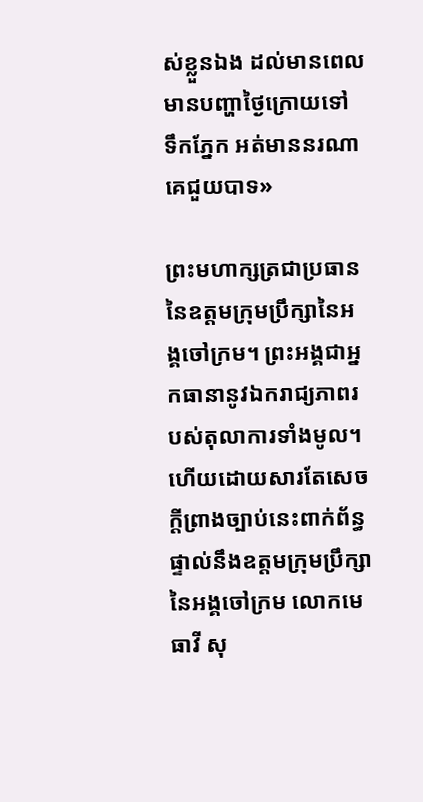ស់ខ្លួនឯង ដល់មានពេលមានបញ្ហាថ្ងៃក្រោយទៅ ទឹកភ្នែក អត់មាននរណាគេជួយបាទ»

ព្រះមហាក្សត្រជាប្រធាននៃឧត្តមក្រុមប្រឹក្សានៃអង្គចៅក្រម។ ព្រះអង្គជាអ្នកធានានូវឯករាជ្យភាពរបស់តុលាការទាំងមូល។ ហើយដោយសារតែសេចក្តីព្រាងច្បាប់នេះពាក់ព័ន្ធផ្ទាល់នឹងឧត្តមក្រុមប្រឹក្សានៃអង្គចៅក្រម លោកមេធាវី សុ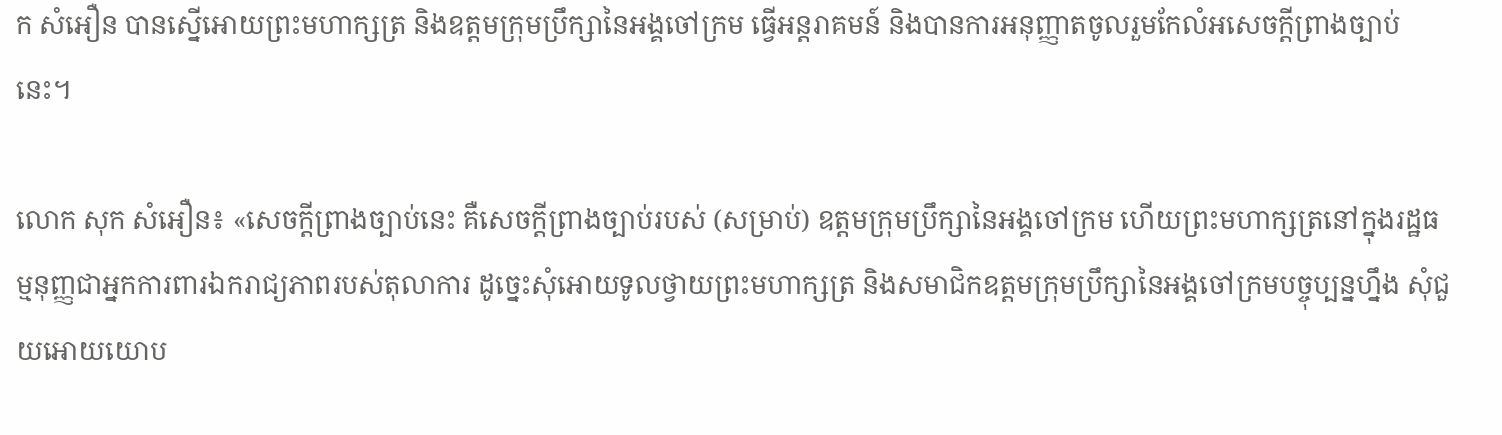ក សំអឿន បានស្នើអោយព្រះមហាក្សត្រ និងឧត្តមក្រុមប្រឹក្សានៃអង្គចៅក្រម ធ្វើអន្តរាគមន៍ និងបានការអនុញ្ញាតចូលរួមកែលំអសេចក្តីព្រាងច្បាប់នេះ។

លោក សុក សំអឿន៖ «សេចក្តីព្រាងច្បាប់នេះ គឺសេចក្តីព្រាងច្បាប់របស់ (សម្រាប់) ឧត្តមក្រុមប្រឹក្សានៃអង្គចៅក្រម ហើយព្រះមហាក្សត្រនៅក្នុងរដ្ឋធម្មនុញ្ញជាអ្នកការពារឯករាជ្យភាពរបស់តុលាការ ដូច្នេះសុំអោយទូលថ្វាយព្រះមហាក្សត្រ និងសមាជិកឧត្តមក្រុមប្រឹក្សានៃអង្គចៅក្រមបច្ចុប្បន្នហ្នឹង សុំជួយអោយយោប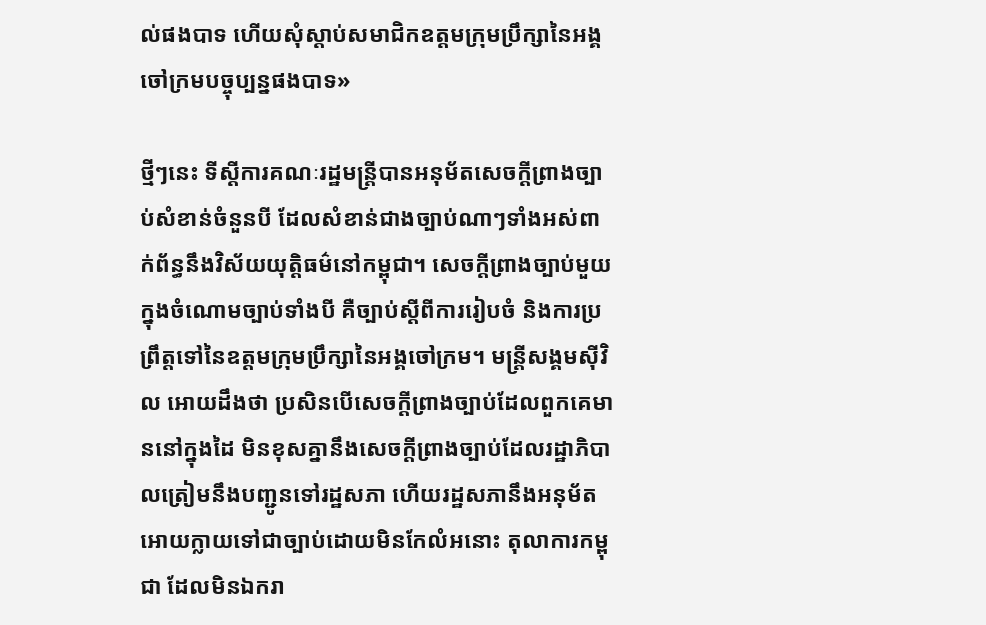ល់ផងបាទ ហើយសុំស្តាប់សមាជិកឧត្តមក្រុមប្រឹក្សានៃអង្គចៅក្រមបច្ចុប្បន្នផងបាទ»

ថ្មីៗនេះ ទីស្ដីការគណៈរដ្ឋមន្ត្រីបានអនុម័តសេចក្តីព្រាងច្បាប់សំខាន់ចំនួនបី ដែលសំខាន់ជាងច្បាប់ណាៗទាំងអស់ពាក់ព័ន្ធនឹងវិស័យយុត្តិធម៌នៅកម្ពុជា។ សេចក្តីព្រាងច្បាប់មួយក្នុងចំណោមច្បាប់ទាំងបី គឺច្បាប់ស្ដីពីការរៀបចំ និងការប្រព្រឹត្តទៅនៃឧត្តមក្រុមប្រឹក្សានៃអង្គចៅក្រម។ មន្ត្រីសង្គមស៊ីវិល អោយដឹងថា ប្រសិនបើសេចក្តីព្រាងច្បាប់ដែលពួកគេមាននៅក្នុងដៃ មិនខុសគ្នានឹងសេចក្តីព្រាងច្បាប់ដែលរដ្ឋាភិបាលត្រៀមនឹងបញ្ជូនទៅរដ្ឋសភា ហើយរដ្ឋសភានឹងអនុម័តអោយក្លាយទៅជាច្បាប់ដោយមិនកែលំអនោះ តុលាការកម្ពុជា ដែលមិនឯករា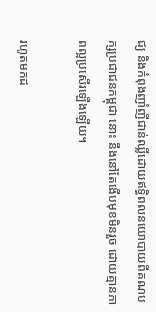ជ្យ និងកំពុងញាំញីជាន់ឈ្លីដោយឥទ្ធិពលនយោបាយពីគណបក្សប្រជាជនកម្ពុជា នោះ នឹងនៅតែងើបមុខមិនរួច ដោយគ្មានភាពល្អប្រសើរឡើងឡើយ។

រហូតមកដ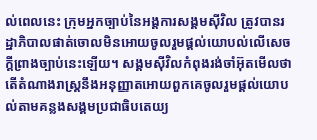ល់ពេលនេះ ក្រុមអ្នកច្បាប់នៃអង្គការសង្គមស៊ីវិល ត្រូវបានរដ្ឋាភិបាលផាត់ចោលមិនអោយចូលរួមផ្តល់យោបល់លើសេចក្តីព្រាងច្បាប់នេះឡើយ។ សង្គមស៊ីវិលកំពុងរង់ចាំអ៊ុតមើលថា តើតំណាងរាស្ត្រនឹងអនុញ្ញាតអោយពួកគេចូលរួមផ្តល់យោបល់តាមគន្លងសង្គមប្រជាធិបតេយ្យ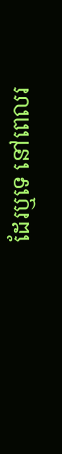ដែរឬទេ នៅពេលរ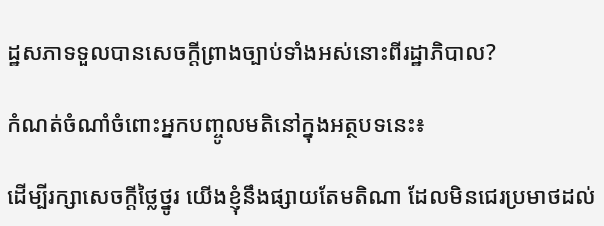ដ្ឋសភាទទួលបានសេចក្តីព្រាងច្បាប់ទាំងអស់នោះពីរដ្ឋាភិបាល?

កំណត់ចំណាំចំពោះអ្នកបញ្ចូលមតិនៅក្នុងអត្ថបទនេះ៖

ដើម្បីរក្សាសេចក្ដីថ្លៃថ្នូរ យើងខ្ញុំនឹងផ្សាយតែមតិណា ដែលមិនជេរប្រមាថដល់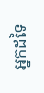អ្នកដទៃ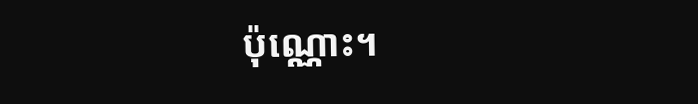ប៉ុណ្ណោះ។